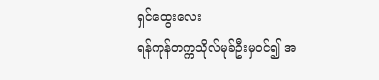ရှင်ထွေးလေး
ရန်ကုန်တက္ကသိုလ်မုခ်ဦးမှဝင်၍ အ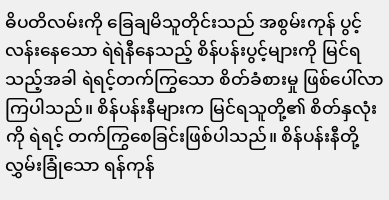ဓိပတိလမ်းကို ခြေချမိသူတိုင်းသည် အစွမ်းကုန် ပွင့်လန်းနေသော ရဲရဲနီနေသည့် စိန်ပန်းပွင့်များကို မြင်ရသည့်အခါ ရဲရင့်တက်ကြွသော စိတ်ခံစားမှု ဖြစ်ပေါ်လာကြပါသည်။ စိန်ပန်းနီများက မြင်ရသူတို့၏ စိတ်နှလုံးကို ရဲရင့် တက်ကြွစေခြင်းဖြစ်ပါသည်။ စိန်ပန်းနီတို့ လွှမ်းခြုံသော ရန်ကုန်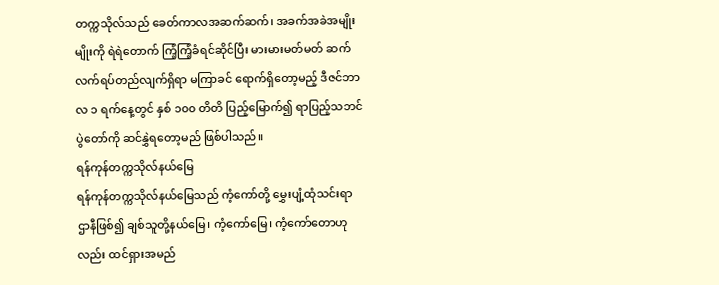တက္ကသိုလ်သည် ခေတ်ကာလအဆက်ဆက်၊ အခက်အခဲအမျိုးမျိုးကို ရဲရဲတောက် ကြံ့ကြံ့ခံရင်ဆိုင်ပြီး မားမားမတ်မတ် ဆက်လက်ရပ်တည်လျက်ရှိရာ မကြာခင် ရောက်ရှိတော့မည့် ဒီဇင်ဘာလ ၁ ရက်နေ့တွင် နှစ် ၁၀၀ တိတိ ပြည့်မြောက်၍ ရာပြည့်သဘင်ပွဲတော်ကို ဆင်နွှဲရတော့မည် ဖြစ်ပါသည်။
ရန်ကုန်တက္ကသိုလ်နယ်မြေ
ရန်ကုန်တက္ကသိုလ်နယ်မြေသည် ကံ့ကော်တို့ မွှေးပျံ့ထုံသင်းရာ ဌာနီဖြစ်၍ ချစ်သူတို့နယ်မြေ၊ ကံ့ကော်မြေ၊ ကံ့ကော်တောဟုလည်း ထင်ရှားအမည်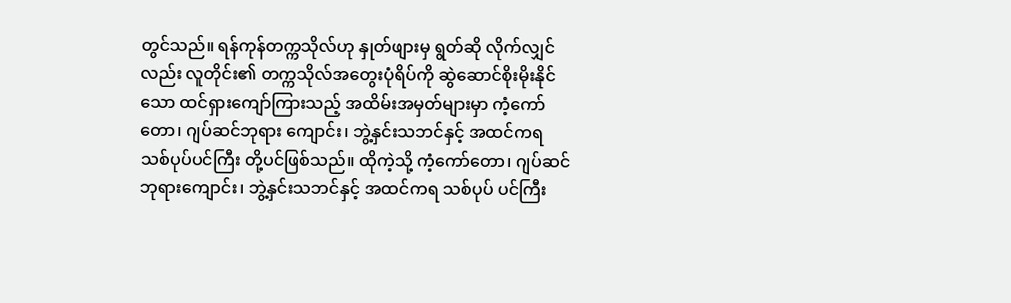တွင်သည်။ ရန်ကုန်တက္ကသိုလ်ဟု နှုတ်ဖျားမှ ရွတ်ဆို လိုက်လျှင်လည်း လူတိုင်း၏ တက္ကသိုလ်အတွေးပုံရိပ်ကို ဆွဲဆောင်စိုးမိုးနိုင်သော ထင်ရှားကျော်ကြားသည့် အထိမ်းအမှတ်များမှာ ကံ့ကော်တော၊ ဂျပ်ဆင်ဘုရား ကျောင်း၊ ဘွဲ့နှင်းသဘင်နှင့် အထင်ကရ သစ်ပုပ်ပင်ကြီး တို့ပင်ဖြစ်သည်။ ထိုကဲ့သို့ ကံ့ကော်တော၊ ဂျပ်ဆင် ဘုရားကျောင်း၊ ဘွဲ့နှင်းသဘင်နှင့် အထင်ကရ သစ်ပုပ် ပင်ကြီး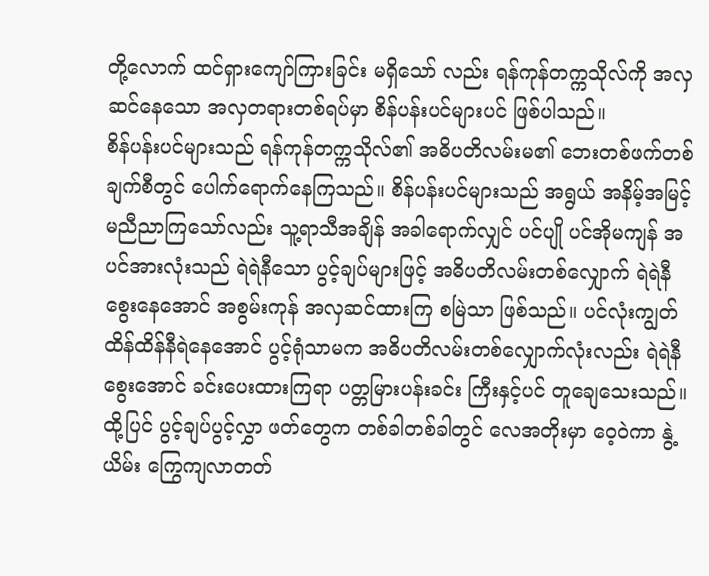တို့လောက် ထင်ရှားကျော်ကြားခြင်း မရှိသော် လည်း ရန်ကုန်တက္ကသိုလ်ကို အလှဆင်နေသော အလှတရားတစ်ရပ်မှာ စိန်ပန်းပင်များပင် ဖြစ်ပါသည်။
စိန်ပန်းပင်များသည် ရန်ကုန်တက္ကသိုလ်၏ အဓိပတိလမ်းမ၏ ဘေးတစ်ဖက်တစ်ချက်စီတွင် ပေါက်ရောက်နေကြသည်။ စိန်ပန်းပင်များသည် အရွယ် အနိမ့်အမြင့် မညီညာကြသော်လည်း သူ့ရာသီအချိန် အခါရောက်လျှင် ပင်ပျို ပင်အိုမကျန် အပင်အားလုံးသည် ရဲရဲနီသော ပွင့်ချပ်များဖြင့် အဓိပတိလမ်းတစ်လျှောက် ရဲရဲနီ စွေးနေအောင် အစွမ်းကုန် အလှဆင်ထားကြ စမြဲသာ ဖြစ်သည်။ ပင်လုံးကျွတ် ထိန်ထိန်နီရဲနေအောင် ပွင့်ရုံသာမက အဓိပတိလမ်းတစ်လျှောက်လုံးလည်း ရဲရဲနီစွေးအောင် ခင်းပေးထားကြရာ ပတ္တမြားပန်းခင်း ကြီးနှင့်ပင် တူချေသေးသည်။ ထို့ပြင် ပွင့်ချပ်ပွင့်လွှာ ဖတ်တွေက တစ်ခါတစ်ခါတွင် လေအတိုးမှာ ဝေ့ဝဲကာ နွဲ့ယိမ်း ကြွေကျလာတတ်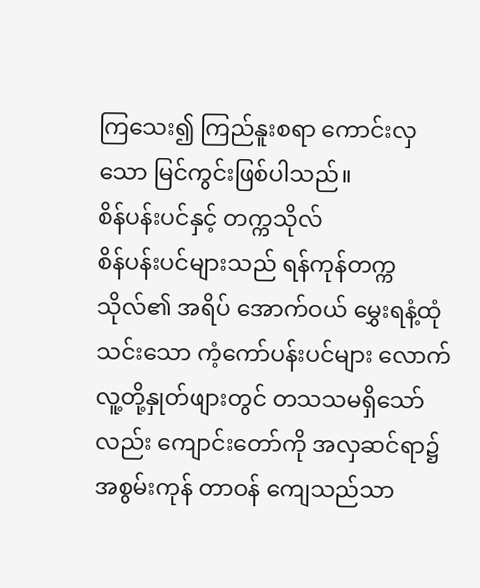ကြသေး၍ ကြည်နူးစရာ ကောင်းလှသော မြင်ကွင်းဖြစ်ပါသည်။
စိန်ပန်းပင်နှင့် တက္ကသိုလ်
စိန်ပန်းပင်များသည် ရန်ကုန်တက္ကသိုလ်၏ အရိပ် အောက်ဝယ် မွှေးရနံ့ထုံသင်းသော ကံ့ကော်ပန်းပင်များ လောက် လူ့တို့နှုတ်ဖျားတွင် တသသမရှိသော်လည်း ကျောင်းတော်ကို အလှဆင်ရာ၌ အစွမ်းကုန် တာဝန် ကျေသည်သာ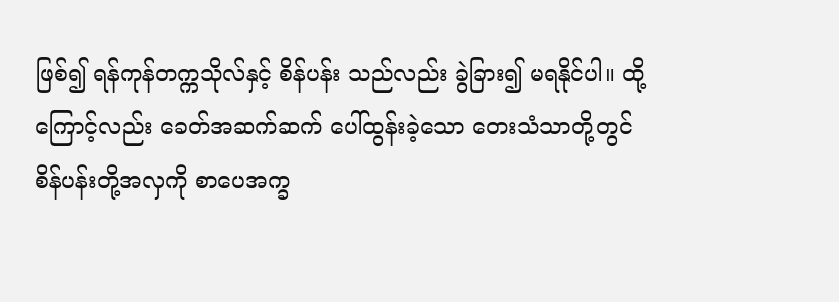ဖြစ်၍ ရန်ကုန်တက္ကသိုလ်နှင့် စိန်ပန်း သည်လည်း ခွဲခြား၍ မရနိုင်ပါ။ ထို့ကြောင့်လည်း ခေတ်အဆက်ဆက် ပေါ်ထွန်းခဲ့သော တေးသံသာတို့တွင် စိန်ပန်းတို့အလှကို စာပေအက္ခ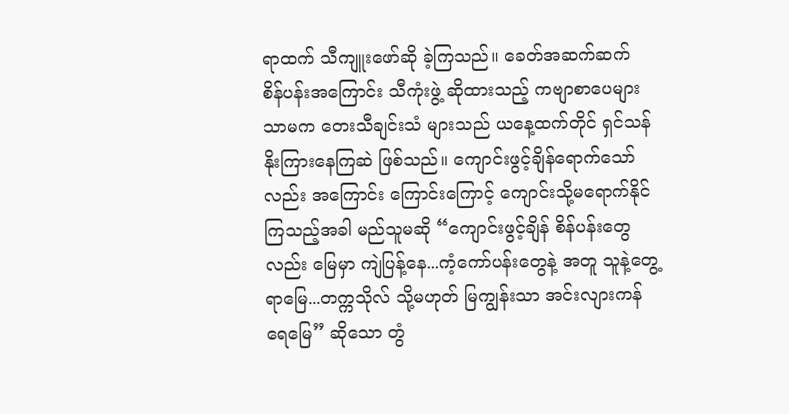ရာထက် သီကျူးဖော်ဆို ခဲ့ကြသည်။ ခေတ်အဆက်ဆက် စိန်ပန်းအကြောင်း သီကုံးဖွဲ့ ဆိုထားသည့် ကဗျာစာပေများသာမက တေးသီချင်းသံ များသည် ယနေ့ထက်တိုင် ရှင်သန် နိုးကြားနေကြဆဲ ဖြစ်သည်။ ကျောင်းဖွင့်ချိန်ရောက်သော်လည်း အကြောင်း ကြောင်းကြောင့် ကျောင်းသို့မရောက်နိုင်ကြသည့်အခါ မည်သူမဆို “ကျောင်းဖွင့်ချိန် စိန်ပန်းတွေလည်း မြေမှာ ကျဲပြန့်နေ...ကံ့ကော်ပန်းတွေနဲ့ အတူ သူနဲ့တွေ့ရာမြေ...တက္ကသိုလ် သို့မဟုတ် မြကျွန်းသာ အင်းလျားကန် ရေမြေ” ဆိုသော တွံ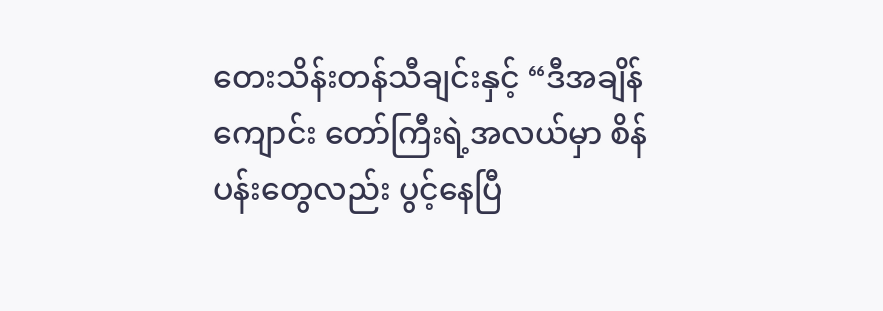တေးသိန်းတန်သီချင်းနှင့် “ဒီအချိန် ကျောင်း တော်ကြီးရဲ့အလယ်မှာ စိန်ပန်းတွေလည်း ပွင့်နေပြီ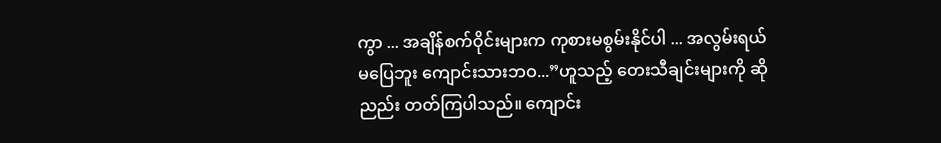ကွာ ... အချိန်စက်ဝိုင်းများက ကုစားမစွမ်းနိုင်ပါ ... အလွမ်းရယ် မပြေဘူး ကျောင်းသားဘဝ...”ဟူသည့် တေးသီချင်းများကို ဆိုညည်း တတ်ကြပါသည်။ ကျောင်း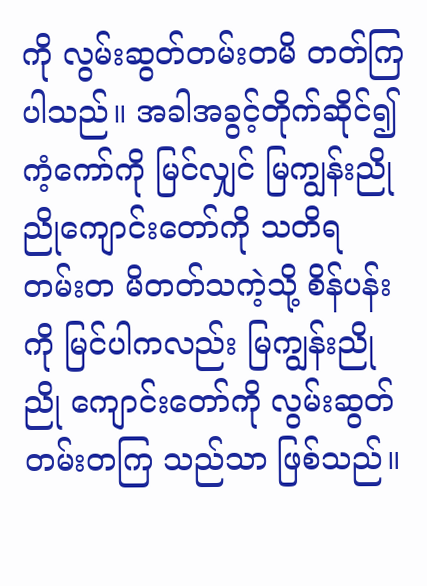ကို လွမ်းဆွတ်တမ်းတမိ တတ်ကြပါသည်။ အခါအခွင့်တိုက်ဆိုင်၍ ကံ့ကော်ကို မြင်လျှင် မြကျွန်းညိုညိုကျောင်းတော်ကို သတိရ တမ်းတ မိတတ်သကဲ့သို့ စိန်ပန်းကို မြင်ပါကလည်း မြကျွန်းညိုညို ကျောင်းတော်ကို လွမ်းဆွတ်တမ်းတကြ သည်သာ ဖြစ်သည်။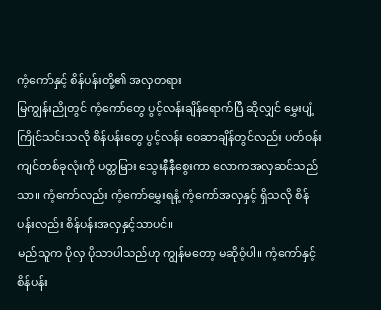ကံ့ကော်နှင့် စိန်ပန်းတို့၏ အလှတရား
မြကျွန်းညိုတွင် ကံ့ကော်တွေ ပွင့်လန်းချိန်ရောက်ပြီ ဆိုလျှင် မွှေးပျံ့ကြိုင်သင်းသလို စိန်ပန်းတွေ ပွင့်လန်း ဝေဆာချိန်တွင်လည်း ပတ်ဝန်းကျင်တစ်ခုလုံးကို ပတ္တမြား သွေးနီနီစွေးကာ လောကအလှဆင်သည်သာ။ ကံ့ကော်လည်း ကံ့ကော်မွှေးရနံ့ ကံ့ကော်အလှနှင့် ရှိသလို စိန်ပန်းလည်း စိန်ပန်းအလှနှင့်သာပင်။
မည်သူက ပိုလှ ပိုသာပါသည်ဟု ကျွန်မတော့ မဆိုဝံ့ပါ။ ကံ့ကော်နှင့် စိန်ပန်း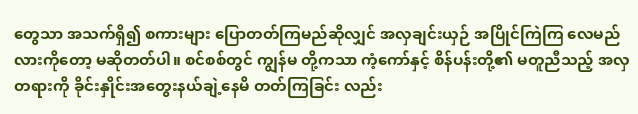တွေသာ အသက်ရှိ၍ စကားများ ပြောတတ်ကြမည်ဆိုလျှင် အလှချင်းယှဉ် အပြိုင်ကြဲကြ လေမည်လားကိုတော့ မဆိုတတ်ပါ။ စင်စစ်တွင် ကျွန်မ တို့ကသာ ကံ့ကော်နှင့် စိန်ပန်းတို့၏ မတူညီသည့် အလှ တရားကို ခိုင်းနှိုင်းအတွေးနယ်ချဲ့နေမိ တတ်ကြခြင်း လည်း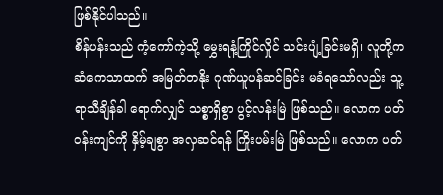ဖြစ်နိုင်ပါသည်။
စိန်ပန်းသည် ကံ့ကော်ကဲ့သို့ မွှေးရနံ့ကြိုင်လှိုင် သင်းပျံ့ခြင်းမရှိ၊ လူတို့က ဆံကေသာထက် အမြတ်တနိုး ဂုဏ်ယူပန်ဆင်ခြင်း မခံရသော်လည်း သူ့ရာသီချိန်ခါ ရောက်လျှင် သစ္စာရှိစွာ ပွင့်လန်းမြဲ ဖြစ်သည်။ လောက ပတ်ဝန်းကျင်ကို နှိမ့်ချစွာ အလှဆင်ရန် ကြိုးပမ်းမြဲ ဖြစ်သည်။ လောက ပတ်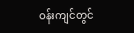ဝန်းကျင်တွင်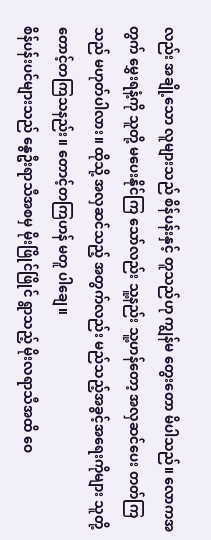လည်း အချို့သော လူများသည် စိန်ပန်းနှင့် တူသည်ဟု ကျွန်မ တွေးတော မိပါသည်။ လောကအတွက် မွှေးရနံ့ကို သူတို့ မပေးနိုင်ကြ သော်လည်း သူ့နည်း သူ့ဟန်တော့ အလှဆင်ပေး တတ်ကြသည် မဟုတ်ပါလား။ ထိုသို့ အလှဆင်သည့် အတွက်လည်း မည်သည့်အခွင့်အရေးကိုများ သူတို့ တောင့်တကြသနည်း။ တောင့်တကြဟန် မတူ ပါချေ။
စိန်ပန်းပင်များသည် နွေဦးရာသီအစမှ မိုးဖြိုင်ဖြိုင် ရွာသည့် မိုးလရာသီအထိ ဝေ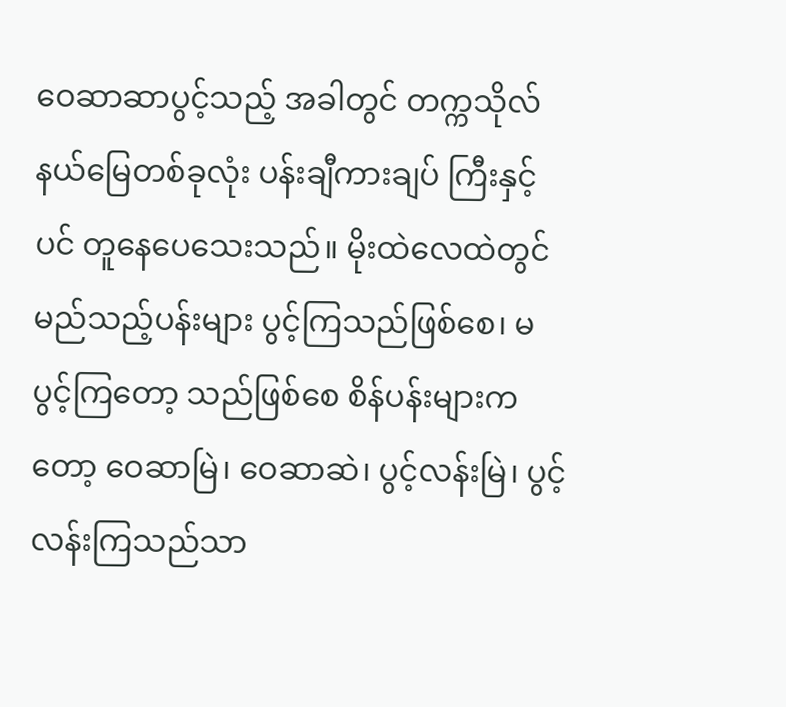ဝေဆာဆာပွင့်သည့် အခါတွင် တက္ကသိုလ်နယ်မြေတစ်ခုလုံး ပန်းချီကားချပ် ကြီးနှင့်ပင် တူနေပေသေးသည်။ မိုးထဲလေထဲတွင် မည်သည့်ပန်းများ ပွင့်ကြသည်ဖြစ်စေ၊ မပွင့်ကြတော့ သည်ဖြစ်စေ စိန်ပန်းများကတော့ ဝေဆာမြဲ၊ ဝေဆာဆဲ၊ ပွင့်လန်းမြဲ၊ ပွင့်လန်းကြသည်သာ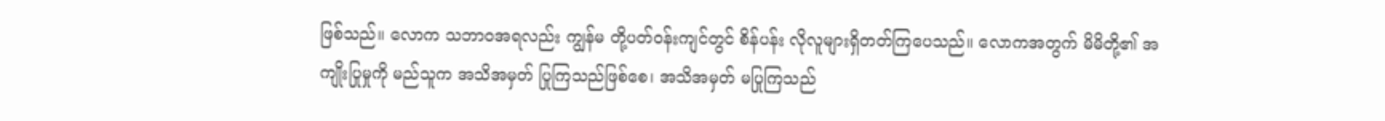ဖြစ်သည်။ လောက သဘာဝအရလည်း ကျွန်မ တို့ပတ်ဝန်းကျင်တွင် စိန်ပန်း လိုလူများရှိတတ်ကြပေသည်။ လောကအတွက် မိမိတို့၏ အကျိုးပြုမှုကို မည်သူက အသိအမှတ် ပြုကြသည်ဖြစ်စေ၊ အသိအမှတ် မပြုကြသည်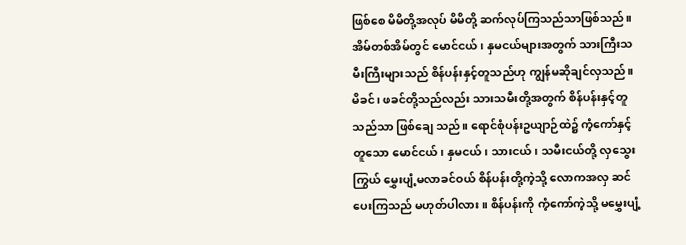ဖြစ်စေ မိမိတို့အလုပ် မိမိတို့ ဆက်လုပ်ကြသည်သာဖြစ်သည်။
အိမ်တစ်အိမ်တွင် မောင်ငယ်၊ နှမငယ်များအတွက် သားကြီးသမီးကြီးများသည် စိန်ပန်းနှင့်တူသည်ဟု ကျွန်မဆိုချင်လှသည်။ မိခင်၊ ဖခင်တို့သည်လည်း သားသမီးတို့အတွက် စိန်ပန်းနှင့်တူသည်သာ ဖြစ်ချေ သည်။ ရောင်စုံပန်းဥယျာဉ်ထဲ၌ ကံ့ကော်နှင့်တူသော မောင်ငယ်၊ နှမငယ်၊ သားငယ်၊ သမီးငယ်တို့ လှသွေးကြွယ် မွှေးပျံ့မလာခင်ဝယ် စိန်ပန်းတို့ကဲ့သို့ လောကအလှ ဆင်ပေးကြသည် မဟုတ်ပါလား။ စိန်ပန်းကို ကံ့ကော်ကဲ့သို့ မမွှေးပျံ့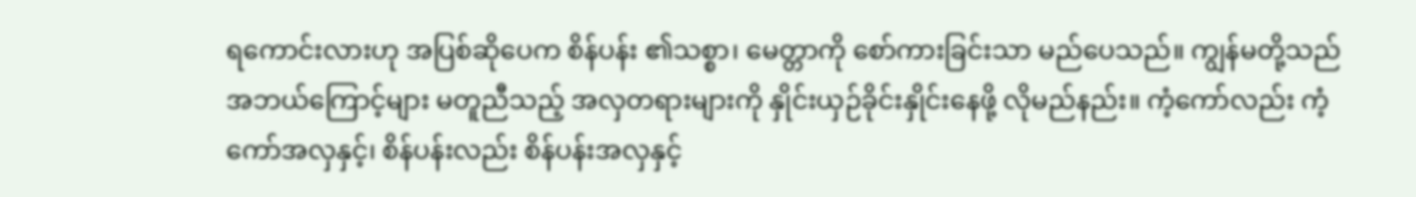ရကောင်းလားဟု အပြစ်ဆိုပေက စိန်ပန်း ၏သစ္စာ၊ မေတ္တာကို စော်ကားခြင်းသာ မည်ပေသည်။ ကျွန်မတို့သည် အဘယ်ကြောင့်များ မတူညီသည့် အလှတရားများကို နှိုင်းယှဉ်ခိုင်းနှိုင်းနေဖို့ လိုမည်နည်း။ ကံ့ကော်လည်း ကံ့ကော်အလှနှင့်၊ စိန်ပန်းလည်း စိန်ပန်းအလှနှင့်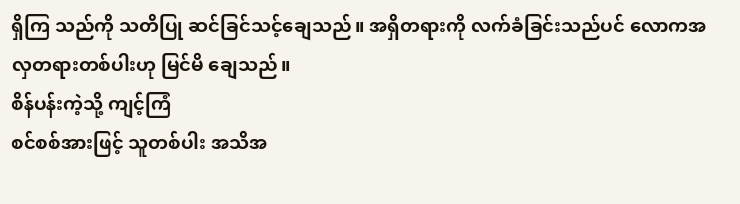ရှိကြ သည်ကို သတိပြု ဆင်ခြင်သင့်ချေသည်။ အရှိတရားကို လက်ခံခြင်းသည်ပင် လောကအလှတရားတစ်ပါးဟု မြင်မိ ချေသည်။
စိန်ပန်းကဲ့သို့ ကျင့်ကြံ
စင်စစ်အားဖြင့် သူတစ်ပါး အသိအ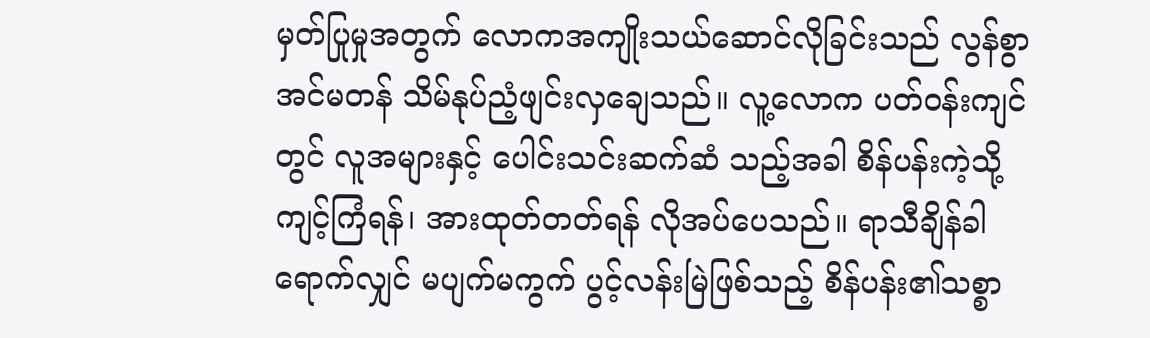မှတ်ပြုမှုအတွက် လောကအကျိုးသယ်ဆောင်လိုခြင်းသည် လွန်စွာ အင်မတန် သိမ်နုပ်ညံ့ဖျင်းလှချေသည်။ လူ့လောက ပတ်ဝန်းကျင်တွင် လူအများနှင့် ပေါင်းသင်းဆက်ဆံ သည့်အခါ စိန်ပန်းကဲ့သို့ ကျင့်ကြံရန်၊ အားထုတ်တတ်ရန် လိုအပ်ပေသည်။ ရာသီချိန်ခါရောက်လျှင် မပျက်မကွက် ပွင့်လန်းမြဲဖြစ်သည့် စိန်ပန်း၏သစ္စာ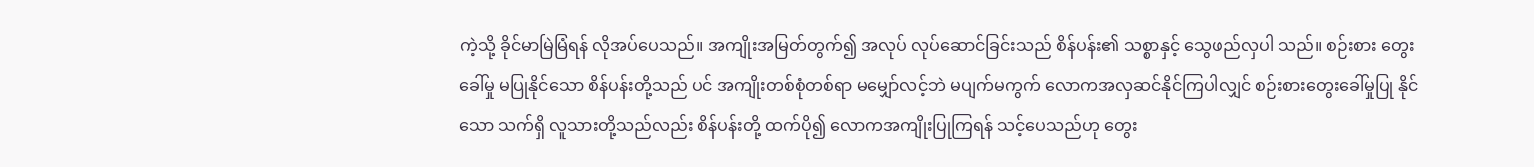ကဲ့သို့ ခိုင်မာမြဲမြံရန် လိုအပ်ပေသည်။ အကျိုးအမြတ်တွက်၍ အလုပ် လုပ်ဆောင်ခြင်းသည် စိန်ပန်း၏ သစ္စာနှင့် သွေဖည်လှပါ သည်။ စဉ်းစား တွေးခေါ်မှု မပြုနိုင်သော စိန်ပန်းတို့သည် ပင် အကျိုးတစ်စုံတစ်ရာ မမျှော်လင့်ဘဲ မပျက်မကွက် လောကအလှဆင်နိုင်ကြပါလျှင် စဉ်းစားတွေးခေါ်မှုပြု နိုင်သော သက်ရှိ လူသားတို့သည်လည်း စိန်ပန်းတို့ ထက်ပို၍ လောကအကျိုးပြုကြရန် သင့်ပေသည်ဟု တွေး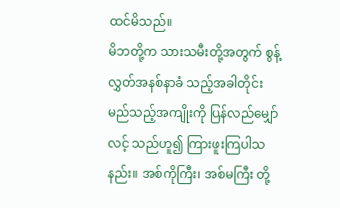ထင်မိသည်။
မိဘတို့က သားသမီးတို့အတွက် စွန့်လွှတ်အနစ်နာခံ သည့်အခါတိုင်း မည်သည့်အကျိုးကို ပြန်လည်မျှော်လင့် သည်ဟူ၍ ကြားဖူးကြပါသနည်း။ အစ်ကိုကြီး၊ အစ်မကြီး တို့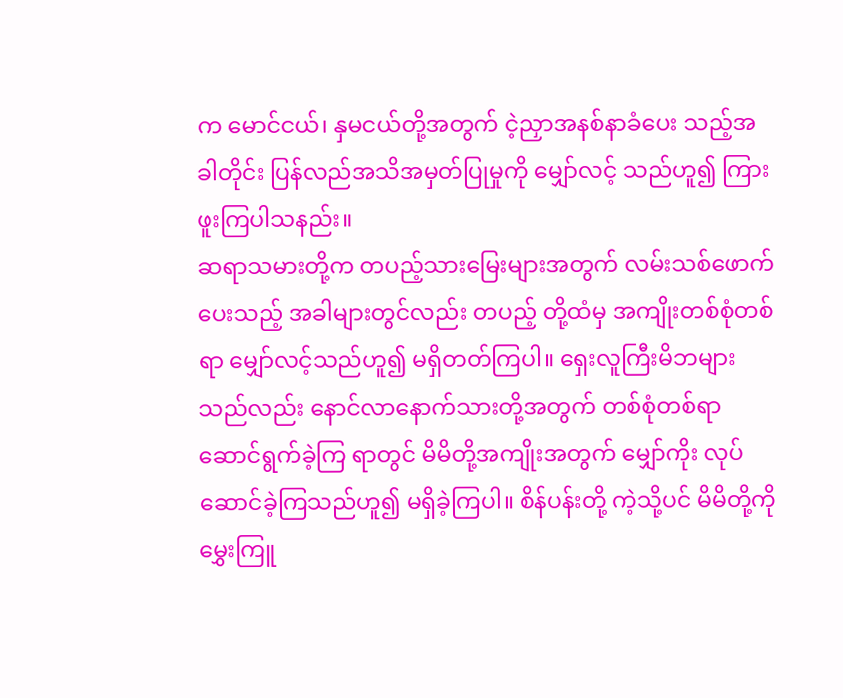က မောင်ငယ်၊ နှမငယ်တို့အတွက် ငဲ့ညှာအနစ်နာခံပေး သည့်အခါတိုင်း ပြန်လည်အသိအမှတ်ပြုမှုကို မျှော်လင့် သည်ဟူ၍ ကြားဖူးကြပါသနည်း။
ဆရာသမားတို့က တပည့်သားမြေးများအတွက် လမ်းသစ်ဖောက်ပေးသည့် အခါများတွင်လည်း တပည့် တို့ထံမှ အကျိုးတစ်စုံတစ်ရာ မျှော်လင့်သည်ဟူ၍ မရှိတတ်ကြပါ။ ရှေးလူကြီးမိဘများသည်လည်း နောင်လာနောက်သားတို့အတွက် တစ်စုံတစ်ရာ ဆောင်ရွက်ခဲ့ကြ ရာတွင် မိမိတို့အကျိုးအတွက် မျှော်ကိုး လုပ်ဆောင်ခဲ့ကြသည်ဟူ၍ မရှိခဲ့ကြပါ။ စိန်ပန်းတို့ ကဲ့သို့ပင် မိမိတို့ကို မွှေးကြူ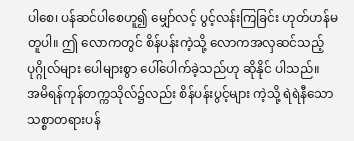ပါစေ၊ ပန်ဆင်ပါစေဟူ၍ မျှော်လင့် ပွင့်လန်းကြခြင်း ဟုတ်ဟန်မတူပါ။ ဤ လောကတွင် စိန်ပန်းကဲ့သို့ လောကအလှဆင်သည့် ပုဂ္ဂိုလ်များ ပေါများစွာ ပေါ်ပေါက်ခဲ့သည်ဟု ဆိုနိုင် ပါသည်။
အမိရန်ကုန်တက္ကသိုလ်၌လည်း စိန်ပန်းပွင့်များ ကဲ့သို့ ရဲရဲနီသော သစ္စာတရားပန်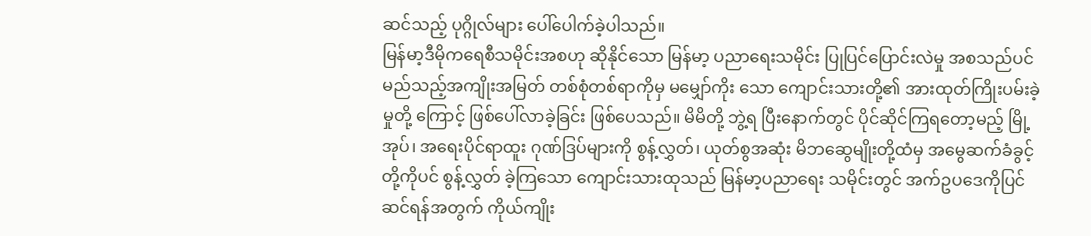ဆင်သည့် ပုဂ္ဂိုလ်များ ပေါ်ပေါက်ခဲ့ပါသည်။
မြန်မာ့ဒီမိုကရေစီသမိုင်းအစဟု ဆိုနိုင်သော မြန်မာ့ ပညာရေးသမိုင်း ပြုပြင်ပြောင်းလဲမှု အစသည်ပင် မည်သည့်အကျိုးအမြတ် တစ်စုံတစ်ရာကိုမှ မမျှော်ကိုး သော ကျောင်းသားတို့၏ အားထုတ်ကြိုးပမ်းခဲ့မှုတို့ ကြောင့် ဖြစ်ပေါ်လာခဲ့ခြင်း ဖြစ်ပေသည်။ မိမိတို့ ဘွဲ့ရ ပြီးနောက်တွင် ပိုင်ဆိုင်ကြရတော့မည့် မြို့အုပ်၊ အရေးပိုင်ရာထူး ဂုဏ်ဒြပ်များကို စွန့်လွှတ်၊ ယုတ်စွအဆုံး မိဘဆွေမျိုးတို့ထံမှ အမွေဆက်ခံခွင့်တို့ကိုပင် စွန့်လွှတ် ခဲ့ကြသော ကျောင်းသားထုသည် မြန်မာ့ပညာရေး သမိုင်းတွင် အက်ဥပဒေကိုပြင်ဆင်ရန်အတွက် ကိုယ်ကျိုး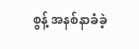စွန့် အနစ်နာခံခဲ့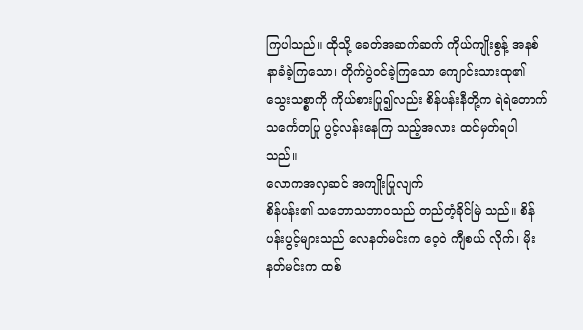ကြပါသည်။ ထိုသို့ ခေတ်အဆက်ဆက် ကိုယ်ကျိုးစွန့် အနစ်နာခံခဲ့ကြသော၊ တိုက်ပွဲဝင်ခဲ့ကြသော ကျောင်းသားထု၏ သွေးသစ္စာကို ကိုယ်စားပြု၍လည်း စိန်ပန်းနီတို့က ရဲရဲတောက်သင်္ကေတပြု ပွင့်လန်းနေကြ သည့်အလား ထင်မှတ်ရပါသည်။
လောကအလှဆင် အကျိုးပြုလျက်
စိန်ပန်း၏ သဘောသဘာဝသည် တည်တံ့ခိုင်မြဲ သည်။ စိန်ပန်းပွင့်များသည် လေနတ်မင်းက ဝေ့ဝဲ ကျီစယ် လိုက်၊ မိုးနတ်မင်းက ထစ်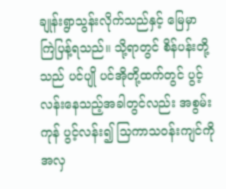ချုန်းရွာသွန်းလိုက်သည်နှင့် မြေမှာ ကြဲပြန့်ရသည်။ သို့ရာတွင် စိန်ပန်းတို့သည် ပင်ပျို ပင်အိုတို့ထက်တွင် ပွင့်လန်းနေသည့်အခါတွင်လည်း အစွမ်းကုန် ပွင့်လန်း၍ သြကာသဝန်းကျင်ကို အလှ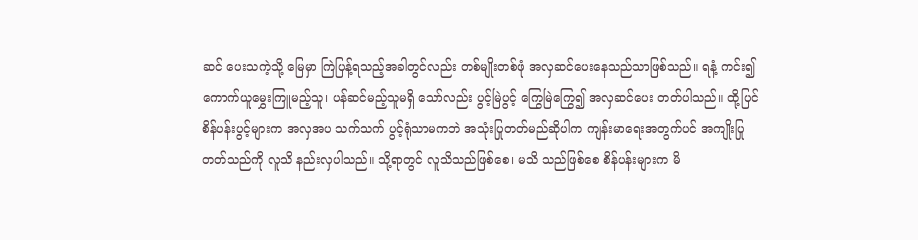ဆင် ပေးသကဲ့သို့ မြေမှာ ကြဲပြန့်ရသည့်အခါတွင်လည်း တစ်မျိုးတစ်ဖုံ အလှဆင်ပေးနေသည်သာဖြစ်သည်။ ရနံ့ ကင်း၍ ကောက်ယူမွှေးကြူမည့်သူ၊ ပန်ဆင်မည့်သူမရှိ သော်လည်း ပွင့်မြဲပွင့် ကြွေမြဲကြွေ၍ အလှဆင်ပေး တတ်ပါသည်။ ထို့ပြင် စိန်ပန်းပွင့်များက အလှအပ သက်သက် ပွင့်ရုံသာမကဘဲ အသုံးပြုတတ်မည်ဆိုပါက ကျန်းမာရေးအတွက်ပင် အကျိုးပြုတတ်သည်ကို လူသိ နည်းလှပါသည်။ သို့ရာတွင် လူသိသည်ဖြစ်စေ၊ မသိ သည်ဖြစ်စေ စိန်ပန်းများက မိ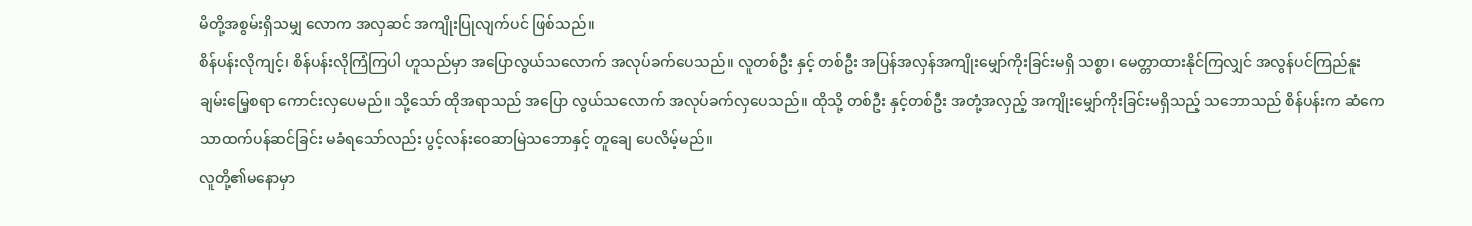မိတို့အစွမ်းရှိသမျှ လောက အလှဆင် အကျိုးပြုလျက်ပင် ဖြစ်သည်။
စိန်ပန်းလိုကျင့်၊ စိန်ပန်းလိုကြံကြပါ ဟူသည်မှာ အပြောလွယ်သလောက် အလုပ်ခက်ပေသည်။ လူတစ်ဦး နှင့် တစ်ဦး အပြန်အလှန်အကျိုးမျှော်ကိုးခြင်းမရှိ သစ္စာ၊ မေတ္တာထားနိုင်ကြလျှင် အလွန်ပင်ကြည်နူးချမ်းမြေ့စရာ ကောင်းလှပေမည်။ သို့သော် ထိုအရာသည် အပြော လွယ်သလောက် အလုပ်ခက်လှပေသည်။ ထိုသို့ တစ်ဦး နှင့်တစ်ဦး အတုံ့အလှည့် အကျိုးမျှော်ကိုးခြင်းမရှိသည့် သဘောသည် စိန်ပန်းက ဆံကေသာထက်ပန်ဆင်ခြင်း မခံရသော်လည်း ပွင့်လန်းဝေဆာမြဲသဘောနှင့် တူချေ ပေလိမ့်မည်။
လူတို့၏မနောမှာ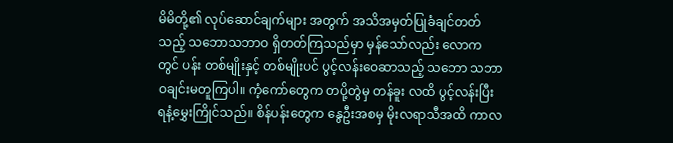မိမိတို့၏ လုပ်ဆောင်ချက်များ အတွက် အသိအမှတ်ပြုခံချင်တတ်သည့် သဘောသဘာဝ ရှိတတ်ကြသည်မှာ မှန်သော်လည်း လောကတွင် ပန်း တစ်မျိုးနှင့် တစ်မျိုးပင် ပွင့်လန်းဝေဆာသည့် သဘော သဘာဝချင်းမတူကြပါ။ ကံ့ကော်တွေက တပို့တွဲမှ တန်ခူး လထိ ပွင့်လန်းပြီး ရနံ့မွှေးကြိုင်သည်။ စိန်ပန်းတွေက နွေဦးအစမှ မိုးလရာသီအထိ ကာလ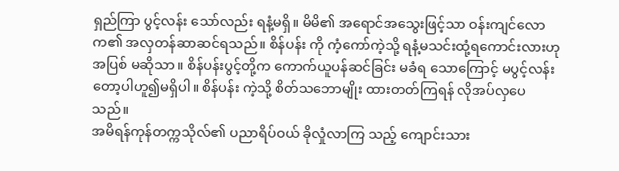ရှည်ကြာ ပွင့်လန်း သော်လည်း ရနံ့မရှိ။ မိမိ၏ အရောင်အသွေးဖြင့်သာ ဝန်းကျင်လောက၏ အလှတန်ဆာဆင်ရသည်။ စိန်ပန်း ကို ကံ့ကော်ကဲ့သို့ ရနံ့မသင်းထုံ့ရကောင်းလားဟု အပြစ် မဆိုသာ။ စိန်ပန်းပွင့်တို့က ကောက်ယူပန်ဆင်ခြင်း မခံရ သောကြောင့် မပွင့်လန်းတော့ပါဟူ၍မရှိပါ။ စိန်ပန်း ကဲ့သို့ စိတ်သဘောမျိုး ထားတတ်ကြရန် လိုအပ်လှပေ သည်။
အမိရန်ကုန်တက္ကသိုလ်၏ ပညာရိပ်ဝယ် ခိုလှုံလာကြ သည့် ကျောင်းသား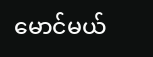မောင်မယ်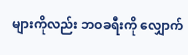များကိုလည်း ဘဝခရီးကို လျှောက်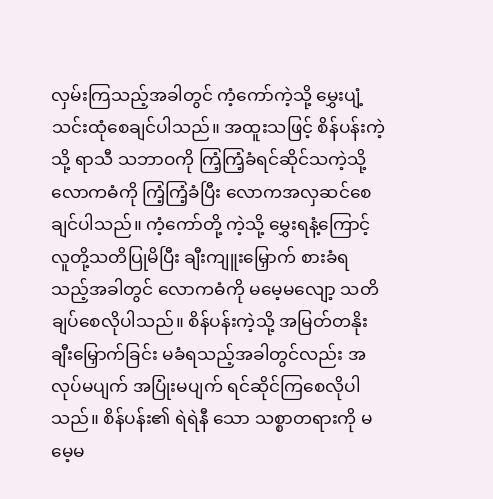လှမ်းကြသည့်အခါတွင် ကံ့ကော်ကဲ့သို့ မွှေးပျံ့ သင်းထုံစေချင်ပါသည်။ အထူးသဖြင့် စိန်ပန်းကဲ့သို့ ရာသီ သဘာဝကို ကြံ့ကြံ့ခံရင်ဆိုင်သကဲ့သို့ လောကဓံကို ကြံ့ကြံ့ခံပြီး လောကအလှဆင်စေချင်ပါသည်။ ကံ့ကော်တို့ ကဲ့သို့ မွှေးရနံ့ကြောင့် လူတို့သတိပြုမိပြီး ချီးကျူးမြှောက် စားခံရသည့်အခါတွင် လောကဓံကို မမေ့မလျော့ သတိချပ်စေလိုပါသည်။ စိန်ပန်းကဲ့သို့ အမြတ်တနိုး ချီးမြှောက်ခြင်း မခံရသည့်အခါတွင်လည်း အလုပ်မပျက် အပြုံးမပျက် ရင်ဆိုင်ကြစေလိုပါသည်။ စိန်ပန်း၏ ရဲရဲနီ သော သစ္စာတရားကို မမေ့မ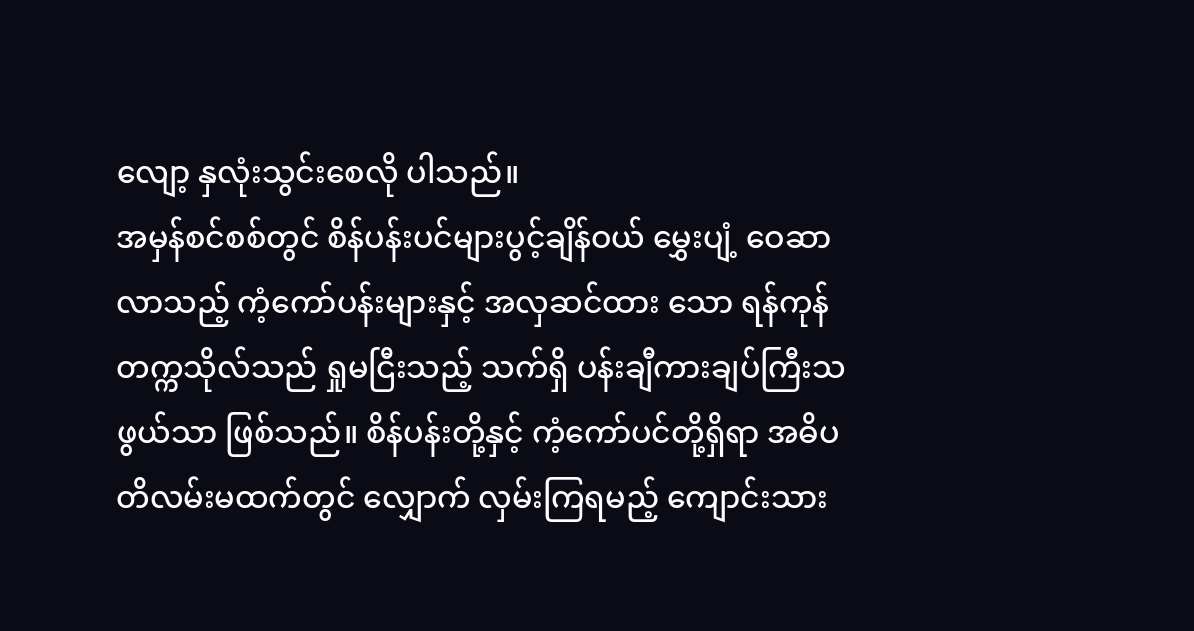လျော့ နှလုံးသွင်းစေလို ပါသည်။
အမှန်စင်စစ်တွင် စိန်ပန်းပင်များပွင့်ချိန်ဝယ် မွှေးပျံ့ ဝေဆာလာသည့် ကံ့ကော်ပန်းများနှင့် အလှဆင်ထား သော ရန်ကုန်တက္ကသိုလ်သည် ရှုမငြီးသည့် သက်ရှိ ပန်းချီကားချပ်ကြီးသဖွယ်သာ ဖြစ်သည်။ စိန်ပန်းတို့နှင့် ကံ့ကော်ပင်တို့ရှိရာ အဓိပတိလမ်းမထက်တွင် လျှောက် လှမ်းကြရမည့် ကျောင်းသား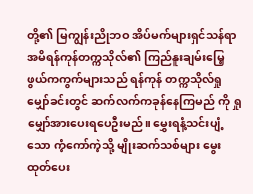တို့၏ မြကျွန်းညိုဘဝ အိပ်မက်များရှင်သန်ရာ အမိရန်ကုန်တက္ကသိုလ်၏ ကြည်နူးချမ်းမြေ့ဖွယ်ကကွက်များသည် ရန်ကုန် တက္ကသိုလ်ရှုမျှော်ခင်းတွင် ဆက်လက်ကခုန်နေကြမည် ကို ရှုမျှော်အားပေးရပေဦးမည်။ မွှေးရနံ့သင်းပျံ့သော ကံ့ကော်ကဲ့သို့ မျိုးဆက်သစ်များ မွေးထုတ်ပေး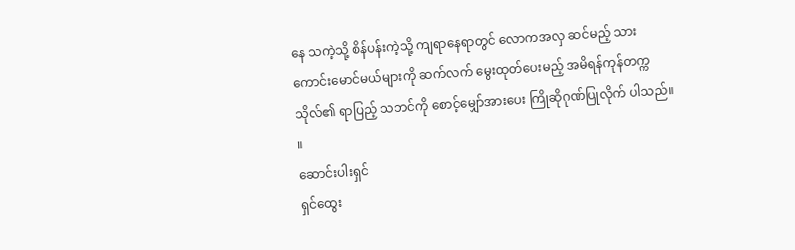နေ သကဲ့သို့ စိန်ပန်းကဲ့သို့ ကျရာနေရာတွင် လောကအလှ ဆင်မည့် သားကောင်းမောင်မယ်များကို ဆက်လက် မွေးထုတ်ပေးမည့် အမိရန်ကုန်တက္ကသိုလ်၏ ရာပြည့် သဘင်ကို စောင့်မျှော်အားပေး ကြိုဆိုဂုဏ်ပြုလိုက် ပါသည်။ ။
ဆောင်းပါးရှင်
ရှင်ထွေး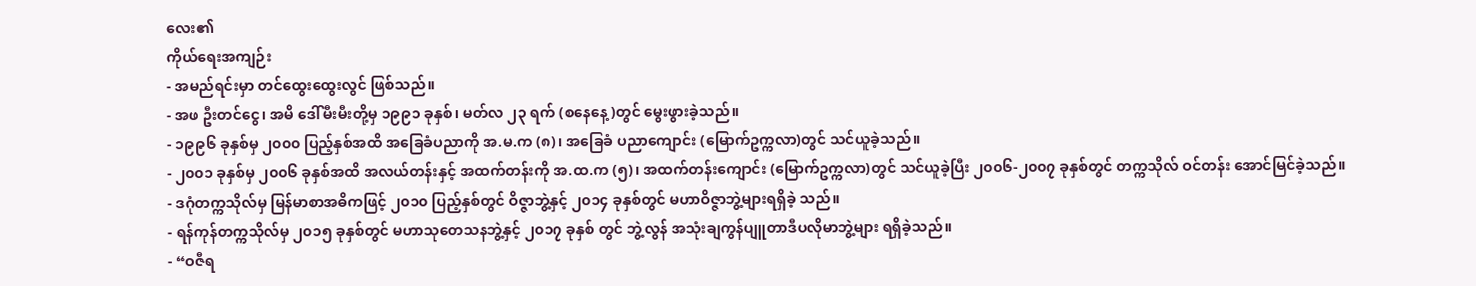လေး၏
ကိုယ်ရေးအကျဉ်း
- အမည်ရင်းမှာ တင်ထွေးထွေးလွင် ဖြစ်သည်။
- အဖ ဦးတင်ငွေ၊ အမိ ဒေါ်မီးမီးတို့မှ ၁၉၉၁ ခုနှစ်၊ မတ်လ ၂၃ ရက် (စနေနေ့)တွင် မွေးဖွားခဲ့သည်။
- ၁၉၉၆ ခုနှစ်မှ ၂၀၀၀ ပြည့်နှစ်အထိ အခြေခံပညာကို အ.မ.က (၈)၊ အခြေခံ ပညာကျောင်း (မြောက်ဥက္ကလာ)တွင် သင်ယူခဲ့သည်။
- ၂၀၀၁ ခုနှစ်မှ ၂၀၀၆ ခုနှစ်အထိ အလယ်တန်းနှင့် အထက်တန်းကို အ.ထ.က (၅)၊ အထက်တန်းကျောင်း (မြောက်ဥက္ကလာ)တွင် သင်ယူခဲ့ပြီး ၂၀၀၆-၂၀၀၇ ခုနှစ်တွင် တက္ကသိုလ် ဝင်တန်း အောင်မြင်ခဲ့သည်။
- ဒဂုံတက္ကသိုလ်မှ မြန်မာစာအဓိကဖြင့် ၂၀၁၀ ပြည့်နှစ်တွင် ဝိဇ္ဇာဘွဲ့နှင့် ၂၀၁၄ ခုနှစ်တွင် မဟာဝိဇ္ဇာဘွဲ့များရရှိခဲ့ သည်။
- ရန်ကုန်တက္ကသိုလ်မှ ၂၀၁၅ ခုနှစ်တွင် မဟာသုတေသနဘွဲ့နှင့် ၂၀၁၇ ခုနှစ် တွင် ဘွဲ့လွန် အသုံးချကွန်ပျူတာဒီပလိုမာဘွဲ့များ ရရှိခဲ့သည်။
- “ဝဇီရ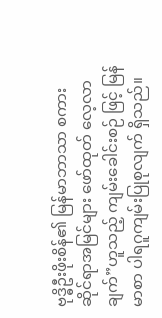ဗုဒ္ဓိဦးဖိုးစိန်၏ မြန်မာဘာသာ စကားဆိုင်ရာအမြင်များ ဖော်ထုတ် လေ့လာချက်”ဟူသည့် ကျမ်းခေါင်းစဉ် ဖြင့် မြန်မာစာ ပါရဂူကျမ်းပြုစုလျက် ရှိသည်။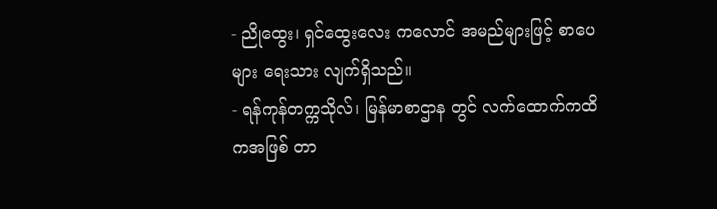- ညိုထွေး၊ ရှင်ထွေးလေး ကလောင် အမည်များဖြင့် စာပေများ ရေးသား လျက်ရှိသည်။
- ရန်ကုန်တက္ကသိုလ်၊ မြန်မာစာဌာန တွင် လက်ထောက်ကထိကအဖြစ် တာ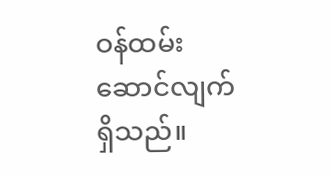ဝန်ထမ်းဆောင်လျက်ရှိသည်။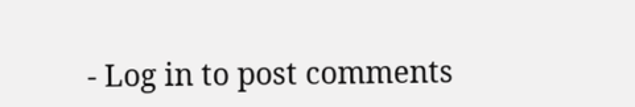- Log in to post comments